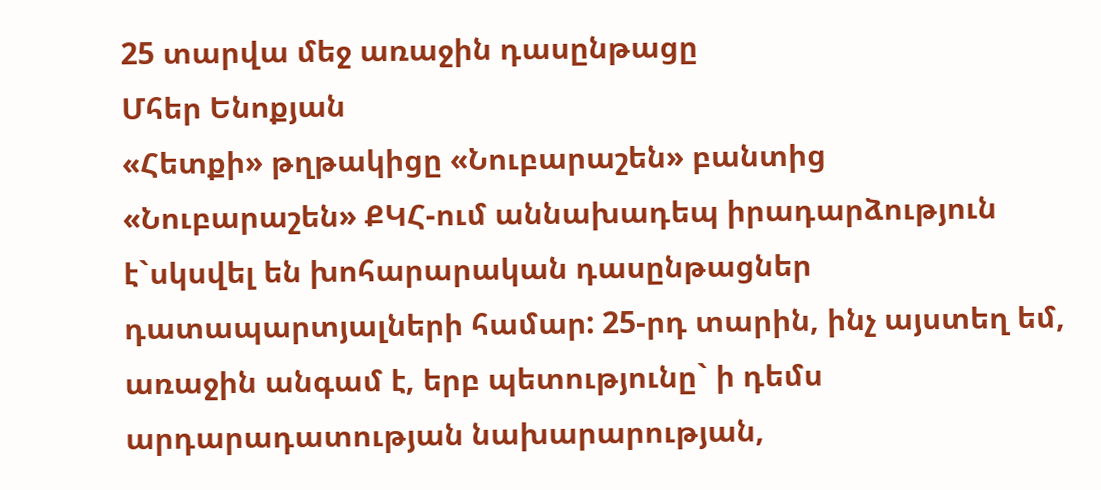25 տարվա մեջ առաջին դասընթացը
Մհեր Ենոքյան
«Հետքի» թղթակիցը «Նուբարաշեն» բանտից
«Նուբարաշեն» ՔԿՀ-ում աննախադեպ իրադարձություն է`սկսվել են խոհարարական դասընթացներ դատապարտյալների համար: 25-րդ տարին, ինչ այստեղ եմ, առաջին անգամ է, երբ պետությունը` ի դեմս արդարադատության նախարարության,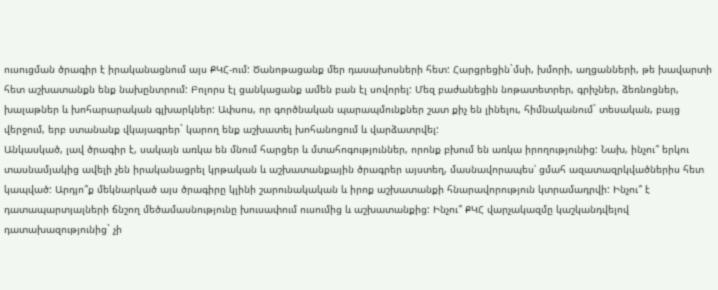ուսուցման ծրագիր է իրականացնում այս ՔԿՀ-ում: Ծանոթացանք մեր դասախոսների հետ: Հարցրեցին`մսի, խմորի, աղցանների, թե խավարտի հետ աշխատանքն ենք նախընտրում: Բոլորս էլ ցանկացանք ամեն բան էլ սովորել: Մեզ բաժանեցին նոթատետրեր, գրիչներ, ձեռնոցներ, խալաթներ և խոհարարական գլխարկներ: Ափսոս, որ գործնական պարապմունքներ շատ քիչ են լինելու, հիմնականում` տեսական, բայց վերջում, երբ ստանանք վկայագրեր` կարող ենք աշխատել խոհանոցում և վարձատրվել:
Անկասկած, լավ ծրագիր է, սակայն առկա են մնում հարցեր և մտահոգություններ, որոնք բխում են առկա իրողությունից: Նախ, ինչու՞ երկու տասնամյակից ավելի չեն իրականացրել կրթական և աշխատանքային ծրագրեր այստեղ, մասնավորապես՝ ցմահ ազատազրկվածներիս հետ կապված: Արդյո՞ք մեկնարկած այս ծրագիրը կլինի շարունակական և իրոք աշխատանքի հնարավորություն կտրամադրվի: Ինչու՞ է դատապարտյալների ճնշող մեծամասնությունը խուսափում ուսումից և աշխատանքից: Ինչու՞ ՔԿՀ վարչակազմը կաշկանդվելով դատախազությունից` չի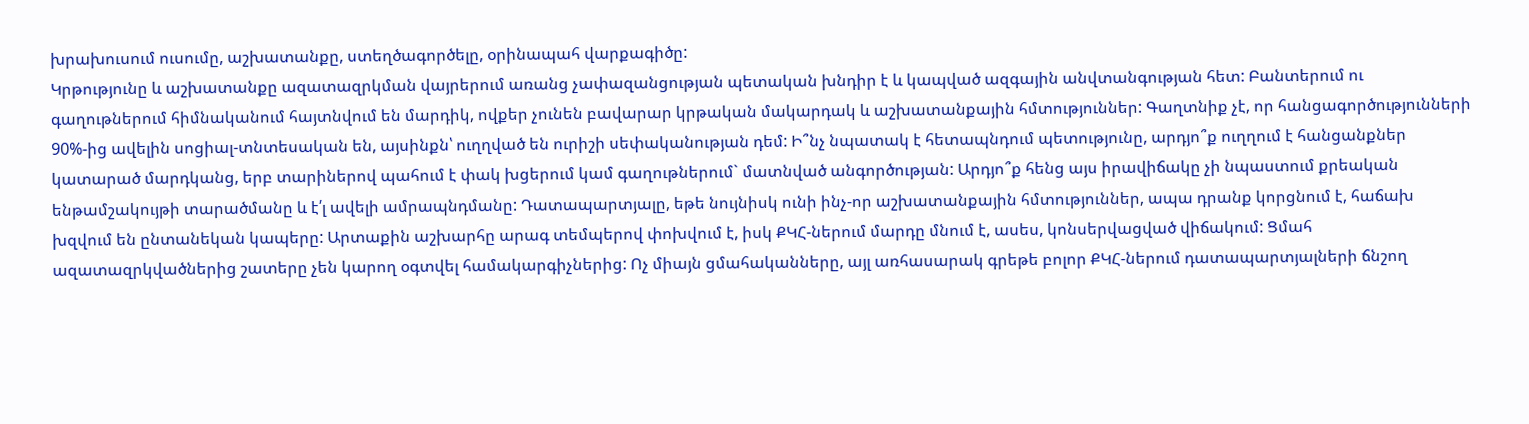խրախուսում ուսումը, աշխատանքը, ստեղծագործելը, օրինապահ վարքագիծը:
Կրթությունը և աշխատանքը ազատազրկման վայրերում առանց չափազանցության պետական խնդիր է և կապված ազգային անվտանգության հետ: Բանտերում ու գաղութներում հիմնականում հայտնվում են մարդիկ, ովքեր չունեն բավարար կրթական մակարդակ և աշխատանքային հմտություններ: Գաղտնիք չէ, որ հանցագործությունների 90%-ից ավելին սոցիալ-տնտեսական են, այսինքն՝ ուղղված են ուրիշի սեփականության դեմ: Ի՞նչ նպատակ է հետապնդում պետությունը, արդյո՞ք ուղղում է հանցանքներ կատարած մարդկանց, երբ տարիներով պահում է փակ խցերում կամ գաղութներում` մատնված անգործության: Արդյո՞ք հենց այս իրավիճակը չի նպաստում քրեական ենթամշակույթի տարածմանը և է՛լ ավելի ամրապնդմանը: Դատապարտյալը, եթե նույնիսկ ունի ինչ-որ աշխատանքային հմտություններ, ապա դրանք կորցնում է, հաճախ խզվում են ընտանեկան կապերը: Արտաքին աշխարհը արագ տեմպերով փոխվում է, իսկ ՔԿՀ-ներում մարդը մնում է, ասես, կոնսերվացված վիճակում: Ցմահ ազատազրկվածներից շատերը չեն կարող օգտվել համակարգիչներից: Ոչ միայն ցմահականները, այլ առհասարակ գրեթե բոլոր ՔԿՀ-ներում դատապարտյալների ճնշող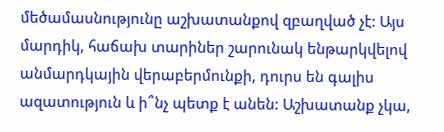մեծամասնությունը աշխատանքով զբաղված չէ: Այս մարդիկ, հաճախ տարիներ շարունակ ենթարկվելով անմարդկային վերաբերմունքի, դուրս են գալիս ազատություն և ի՞նչ պետք է անեն: Աշխատանք չկա,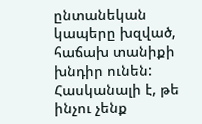ընտանեկան կապերը խզված, հաճախ տանիքի խնդիր ունեն: Հասկանալի է, թե ինչու չենք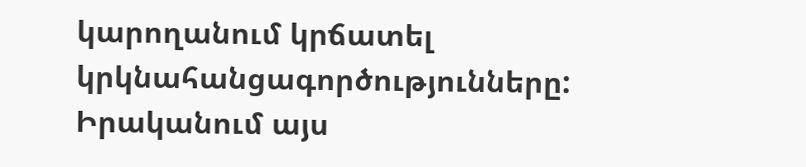կարողանում կրճատել կրկնահանցագործությունները:
Իրականում այս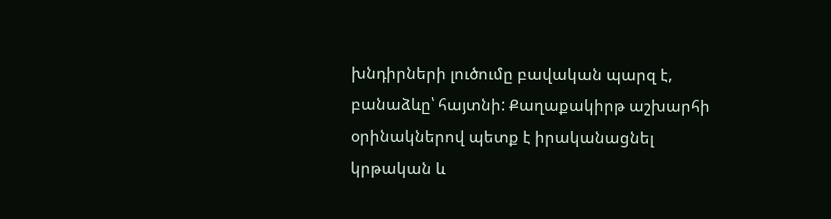խնդիրների լուծումը բավական պարզ է, բանաձևը՝ հայտնի: Քաղաքակիրթ աշխարհի օրինակներով պետք է իրականացնել կրթական և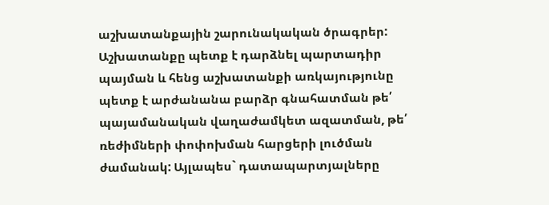աշխատանքային շարունակական ծրագրեր: Աշխատանքը պետք է դարձնել պարտադիր պայման և հենց աշխատանքի առկայությունը պետք է արժանանա բարձր գնահատման թե՛ պայամանական վաղաժամկետ ազատման, թե՛ ռեժիմների փոփոխման հարցերի լուծման ժամանակ: Այլապես` դատապարտյալները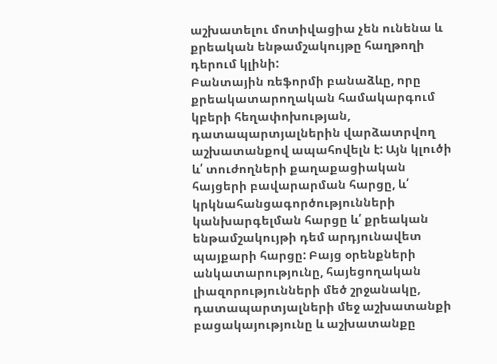աշխատելու մոտիվացիա չեն ունենա և քրեական ենթամշակույթը հաղթողի դերում կլինի:
Բանտային ռեֆորմի բանաձևը, որը քրեակատարողական համակարգում կբերի հեղափոխության, դատապարտյալներին վարձատրվող աշխատանքով ապահովելն է: Այն կլուծի և՛ տուժողների քաղաքացիական հայցերի բավարարման հարցը, և՛ կրկնահանցագործությունների կանխարգելման հարցը և՛ քրեական ենթամշակույթի դեմ արդյունավետ պայքարի հարցը: Բայց օրենքների անկատարությունը, հայեցողական լիազորությունների մեծ շրջանակը, դատապարտյալների մեջ աշխատանքի բացակայությունը և աշխատանքը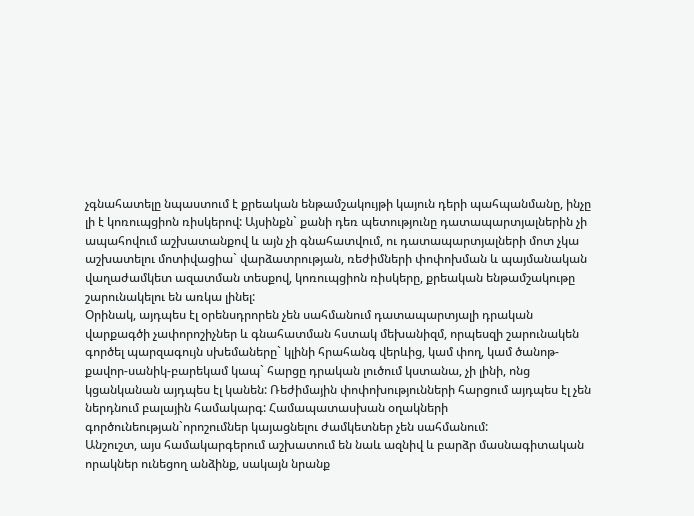չգնահատելը նպաստում է քրեական ենթամշակույթի կայուն դերի պահպանմանը, ինչը լի է կոռուպցիոն ռիսկերով: Այսինքն` քանի դեռ պետությունը դատապարտյալներին չի ապահովում աշխատանքով և այն չի գնահատվում, ու դատապարտյալների մոտ չկա աշխատելու մոտիվացիա` վարձատրության, ռեժիմների փոփոխման և պայմանական վաղաժամկետ ազատման տեսքով, կոռուպցիոն ռիսկերը, քրեական ենթամշակութը շարունակելու են առկա լինել:
Օրինակ, այդպես էլ օրենսդրորեն չեն սահմանում դատապարտյալի դրական վարքագծի չափորոշիչներ և գնահատման հստակ մեխանիզմ, որպեսզի շարունակեն գործել պարզագույն սխեմաները` կլինի հրահանգ վերևից, կամ փող, կամ ծանոթ-քավոր-սանիկ-բարեկամ կապ` հարցը դրական լուծում կստանա, չի լինի, ոնց կցանկանան այդպես էլ կանեն: Ռեժիմային փոփոխությունների հարցում այդպես էլ չեն ներդնում բալային համակարգ: Համապատասխան օղակների գործունեության`որոշումներ կայացնելու ժամկետներ չեն սահմանում:
Անշուշտ, այս համակարգերում աշխատում են նաև ազնիվ և բարձր մասնագիտական որակներ ունեցող անձինք, սակայն նրանք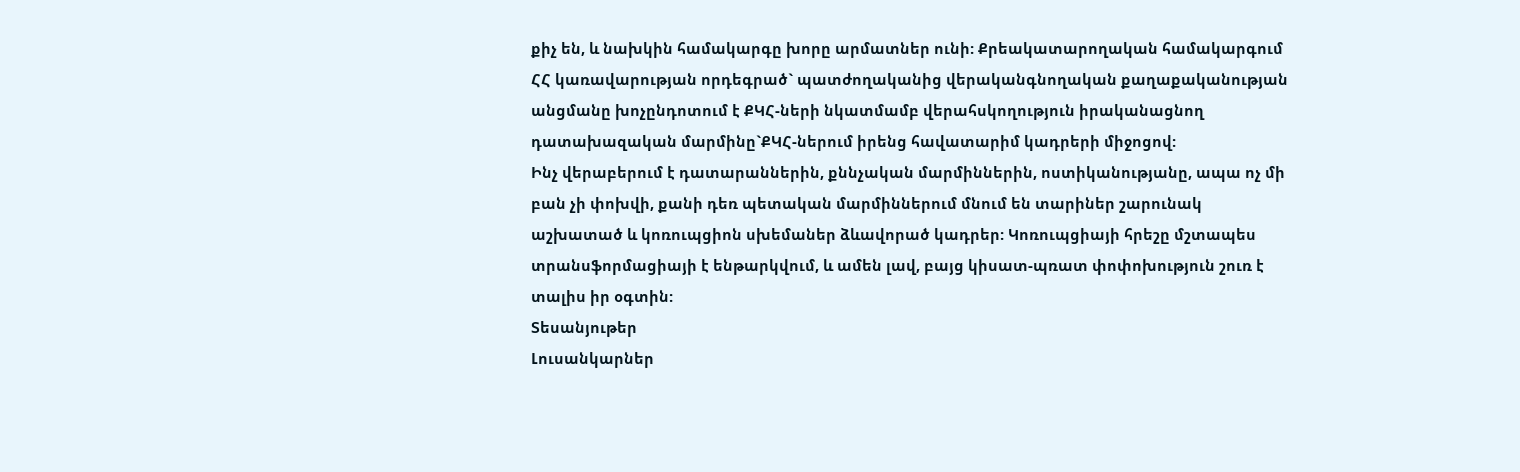քիչ են, և նախկին համակարգը խորը արմատներ ունի: Քրեակատարողական համակարգում ՀՀ կառավարության որդեգրած` պատժողականից վերականգնողական քաղաքականության անցմանը խոչընդոտում է ՔԿՀ-ների նկատմամբ վերահսկողություն իրականացնող դատախազական մարմինը`ՔԿՀ-ներում իրենց հավատարիմ կադրերի միջոցով:
Ինչ վերաբերում է դատարաններին, քննչական մարմիններին, ոստիկանությանը, ապա ոչ մի բան չի փոխվի, քանի դեռ պետական մարմիններում մնում են տարիներ շարունակ աշխատած և կոռուպցիոն սխեմաներ ձևավորած կադրեր: Կոռուպցիայի հրեշը մշտապես տրանսֆորմացիայի է ենթարկվում, և ամեն լավ, բայց կիսատ-պռատ փոփոխություն շուռ է տալիս իր օգտին:
Տեսանյութեր
Լուսանկարներ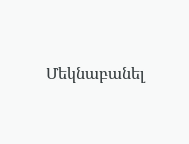Մեկնաբանել